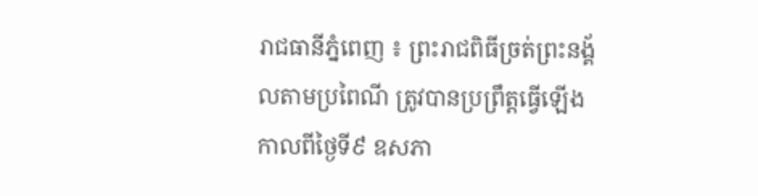រាជធានីភ្នំពេញ ៖ ព្រះរាជពិធីច្រត់ព្រះនង្គ័លតាមប្រពៃណី ត្រូវបានប្រព្រឹត្តធ្វើឡើងកាលពីថ្ងៃទី៩ ឧសភា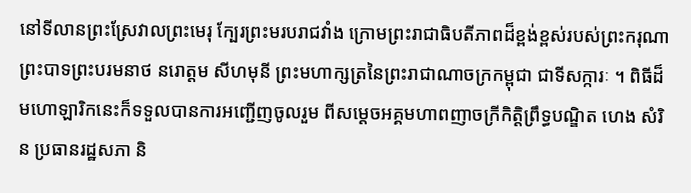នៅទីលានព្រះស្រែវាលព្រះមេរុ ក្បែរព្រះមរបរាជវាំង ក្រោមព្រះរាជាធិបតីភាពដ៏ខ្ពង់ខ្ពស់របស់ព្រះករុណាព្រះបាទព្រះបរមនាថ នរោត្តម សីហមុនី ព្រះមហាក្សត្រនៃព្រះរាជាណាចក្រកម្ពុជា ជាទីសក្ការៈ ។ ពិធីដ៏មហោឡារិកនេះក៏ទទួលបានការអញ្ជើញចូលរួម ពីសម្តេចអគ្គមហាពញាចក្រីកិត្តិព្រឹទ្ធបណ្ឌិត ហេង សំរិន ប្រធានរដ្ឋសភា និ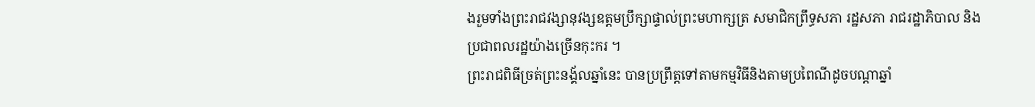ងរួមទាំងព្រះរាជវង្សានុវង្សឧត្តមប្រឹក្សាផ្ទាល់ព្រះមហាក្សត្រ សមាជិកព្រឹទ្ធសភា រដ្ឋសភា រាជរដ្ឋាភិបាល និងប្រជាពលរដ្ឋយ៉ាងច្រើនកុះករ ។
ព្រះរាជពិធីច្រត់ព្រះនង្គ័លឆ្នាំនេះ បានប្រព្រឹត្តទៅតាមកម្មវិធីនិងតាមប្រពៃណីដូចបណ្តាឆ្នាំ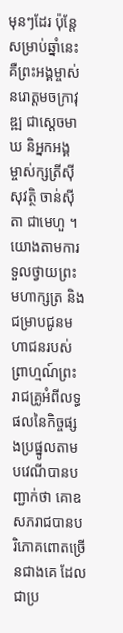មុនៗដែរ ប៉ុន្តែសម្រាប់ឆ្នាំនេះគឺព្រះអង្គម្ចាស់នរោត្តមចក្រាវុឌ្ឍ ជាស្តេចមាឃ និអ្នកអង្គម្ចាស់ក្សត្រីស៊ីសុវត្ថិ ចាន់ស៊ីតា ជាមេហួ ។
យោងតាមការទួលថ្វាយព្រះមហាក្សត្រ និង ជម្រាបជូនមហាជនរបស់ព្រាហ្មណ៍ព្រះរាជគ្រូអំពីលទ្ធផលនៃកិច្ចផ្សងប្រផ្នូលតាមបវេណីបានបញ្ជាក់ថា គោឧសភរាជបានបរិភោគពោតច្រើនជាងគេ ដែលជាប្រ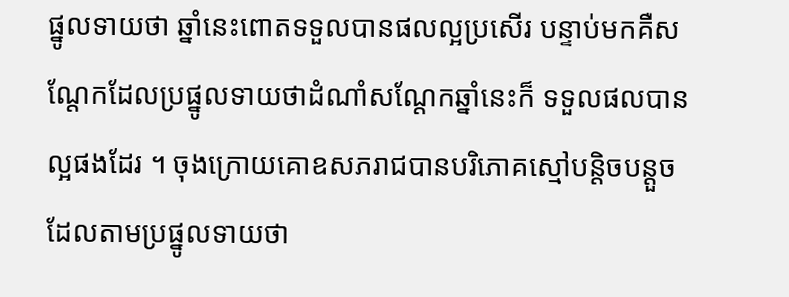ផ្នូលទាយថា ឆ្នាំនេះពោតទទួលបានផលល្អប្រសើរ បន្ទាប់មកគឺសណ្តែកដែលប្រផ្នូលទាយថាដំណាំសណ្តែកឆ្នាំនេះក៏ ទទួលផលបានល្អផងដែរ ។ ចុងក្រោយគោឧសភរាជបានបរិភោគស្មៅបន្តិចបន្តួច ដែលតាមប្រផ្នូលទាយថា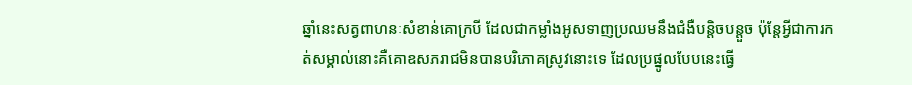ឆ្នាំនេះសត្វពាហនៈសំខាន់គោក្របី ដែលជាកម្លាំងអូសទាញប្រឈមនឹងជំងឺបន្តិចបន្តួច ប៉ុន្តែអ្វីជាការកត់សម្គាល់នោះគឺគោឧសភរាជមិនបានបរិភោគស្រូវនោះទេ ដែលប្រផ្នូលបែបនេះធ្វើ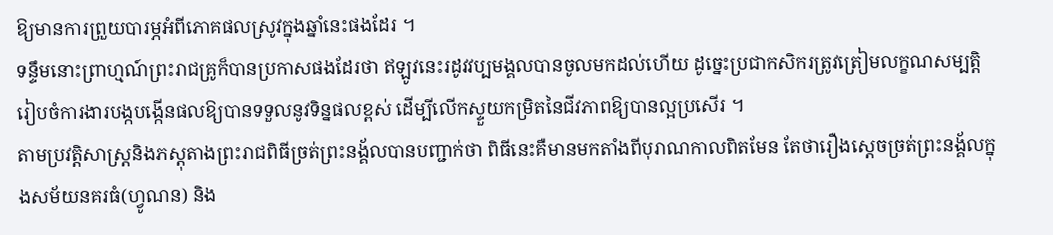ឱ្យមានការព្រួយបារម្ភអំពីភោគផលស្រូវក្នុងឆ្នាំនេះផងដែរ ។
ទន្ទឹមនោះព្រាហ្មណ៍ព្រះរាជគ្រូក៏បានប្រកាសផងដែរថា ឥឡូវនេះរដូវវប្បមង្គលបានចូលមកដល់ហើយ ដូច្នេះប្រជាកសិករត្រូវត្រៀមលក្ខណសម្បត្តិរៀបចំការងារបង្កបង្កើនផលឱ្យបានទទួលនូវទិន្នផលខ្ពស់ ដើម្បីលើកស្ទួយកម្រិតនៃជីវភាពឱ្យបានល្អប្រសើរ ។
តាមប្រវត្តិសាស្ត្រនិងភស្តុតាងព្រះរាជពិធីច្រត់ព្រះនង្គ័លបានបញ្ជាក់ថា ពិធីនេះគឺមានមកតាំងពីបុរាណកាលពិតមែន តែថារឿងស្តេចច្រត់ព្រះនង្គ័លក្នុងសម័យនគរធំ(ហ្វូណន) និង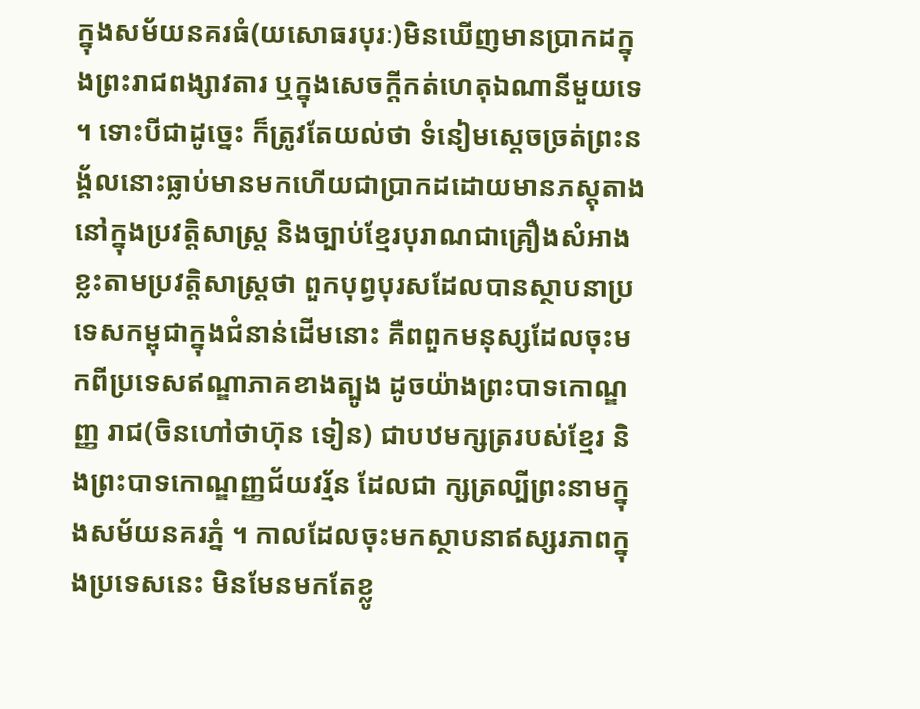ក្នុងសម័យនគរធំ(យសោធរបុរៈ)មិនឃើញមានប្រាកដក្នុងព្រះរាជពង្សាវតារ ឬក្នុងសេចក្តីកត់ហេតុឯណានីមួយទេ ។ ទោះបីជាដូច្នេះ ក៏ត្រូវតែយល់ថា ទំនៀមស្តេចច្រត់ព្រះនង្គ័លនោះធ្លាប់មានមកហើយជាប្រាកដដោយមានភស្តុតាងនៅក្នុងប្រវត្តិសាស្ត្រ និងច្បាប់ខ្មែរបុរាណជាគ្រឿងសំអាង ខ្លះតាមប្រវត្តិសាស្ត្រថា ពួកបុព្វបុរសដែលបានស្ថាបនាប្រទេសកម្ពុជាក្នុងជំនាន់ដើមនោះ គឺពពួកមនុស្សដែលចុះមកពីប្រទេសឥណ្ឌាភាគខាងត្បូង ដូចយ៉ាងព្រះបាទកោណ្ឌញ្ញ រាជ(ចិនហៅថាហ៊ុន ទៀន) ជាបឋមក្សត្ររបស់ខ្មែរ និងព្រះបាទកោណ្ឌញ្ញជ័យវរ្ម័ន ដែលជា ក្សត្រល្បីព្រះនាមក្នុងសម័យនគរភ្នំ ។ កាលដែលចុះមកស្ថាបនាឥស្សរភាពក្នុងប្រទេសនេះ មិនមែនមកតែខ្លូ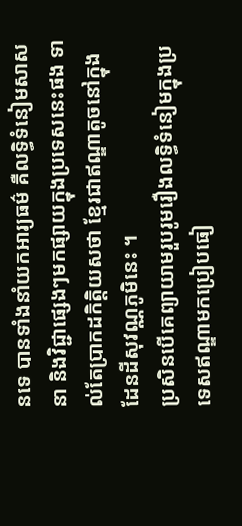នទេ បានទាំងនាំយកអារ្យធម៌ គឺលទ្ធិទំនៀមសាសនា និងវិជ្ជាផ្សេងៗមកផ្សាយក្នុងប្រទេសនេះផង ទាល់តែប្រាកដកិត្តិយសថា ខ្មែរជាឥណ្ឌាតូចនៅក្នុងដែនដីសុវណ្ណភូមិនេះ ។
ប្រសិនបើគេព្យាយាមរួបរូមរឿងលទ្ធិទំនៀមក្នុងប្រទេសឥណ្ឌាមកប្រៀបធៀ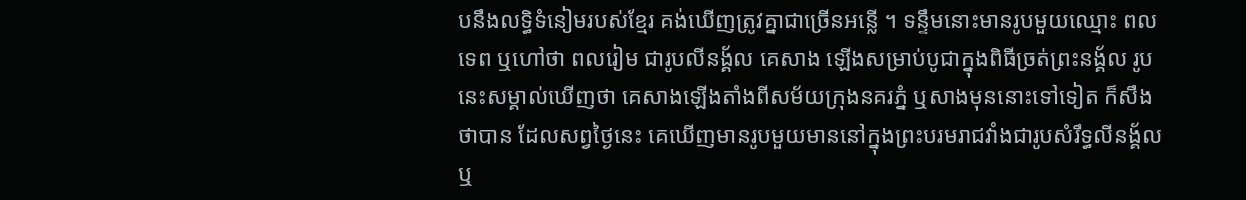បនឹងលទ្ធិទំនៀមរបស់ខ្មែរ គង់ឃើញត្រូវគ្នាជាច្រើនអន្លើ ។ ទន្ទឹមនោះមានរូបមួយឈ្មោះ ពលទេព ឬហៅថា ពលរៀម ជារូបលីនង្គ័ល គេសាង ឡើងសម្រាប់បូជាក្នុងពិធីច្រត់ព្រះនង្គ័ល រូបនេះសម្គាល់ឃើញថា គេសាងឡើងតាំងពីសម័យក្រុងនគរភ្នំ ឬសាងមុននោះទៅទៀត ក៏សឹងថាបាន ដែលសព្វថ្ងៃនេះ គេឃើញមានរូបមួយមាននៅក្នុងព្រះបរមរាជវាំងជារូបសំរឹទ្ធលីនង្គ័ល ឬ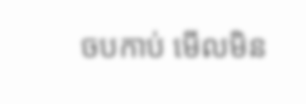ចបកាប់ មើលមិន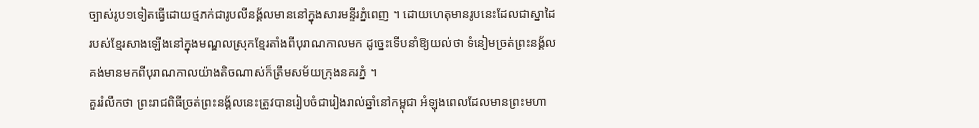ច្បាស់រូប១ទៀតធ្វើដោយថ្មភក់ជារូបលីនង្គ័លមាននៅក្នុងសារមន្ទីរភ្នំពេញ ។ ដោយហេតុមានរូបនេះដែលជាស្នាដៃរបស់ខ្មែរសាងឡើងនៅក្នុងមណ្ឌលស្រុកខ្មែរតាំងពីបុរាណកាលមក ដូច្នេះទើបនាំឱ្យយល់ថា ទំនៀមច្រត់ព្រះនង្គ័លគង់មានមកពីបុរាណកាលយ៉ាងតិចណាស់ក៏ត្រឹមសម័យក្រុងនគរភ្នំ ។
គួររំលឹកថា ព្រះរាជពិធីច្រត់ព្រះនង្គ័លនេះត្រូវបានរៀបចំជារៀងរាល់ឆ្នាំនៅកម្ពុជា អំឡុងពេលដែលមានព្រះមហា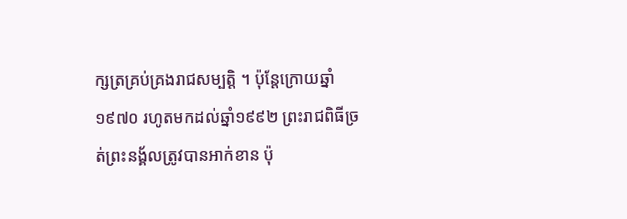ក្សត្រគ្រប់គ្រងរាជសម្បត្តិ ។ ប៉ុន្តែក្រោយឆ្នាំ១៩៧០ រហូតមកដល់ឆ្នាំ១៩៩២ ព្រះរាជពិធីច្រត់ព្រះនង្គ័លត្រូវបានអាក់ខាន ប៉ុ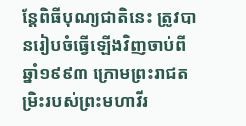ន្តែពិធីបុណ្យជាតិនេះ ត្រូវបានរៀបចំធ្វើឡើងវិញចាប់ពីឆ្នាំ១៩៩៣ ក្រោមព្រះរាជតម្រិះរបស់ព្រះមហាវីរ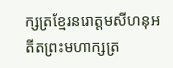ក្សត្រខ្មែរនរោត្តមសីហនុអតីតព្រះមហាក្សត្រ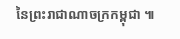នៃព្រះរាជាណាចក្រកម្ពុជា ៕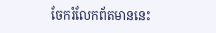ចែករំលែកព័តមាននេះ